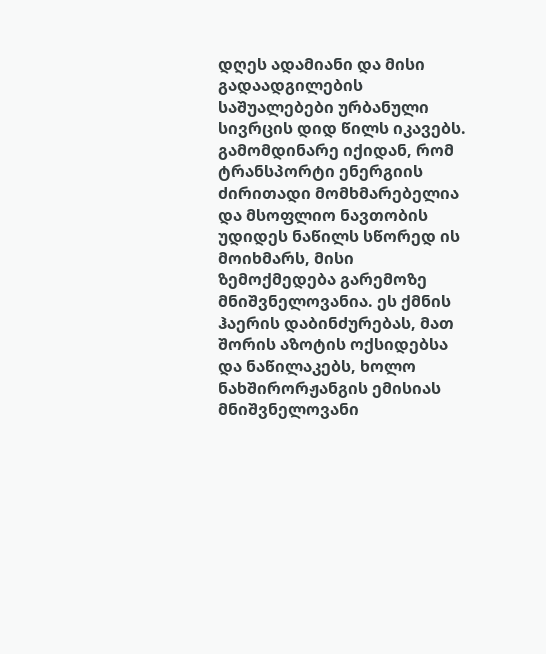დღეს ადამიანი და მისი გადაადგილების საშუალებები ურბანული სივრცის დიდ წილს იკავებს. გამომდინარე იქიდან, რომ ტრანსპორტი ენერგიის ძირითადი მომხმარებელია და მსოფლიო ნავთობის უდიდეს ნაწილს სწორედ ის მოიხმარს, მისი ზემოქმედება გარემოზე მნიშვნელოვანია. ეს ქმნის ჰაერის დაბინძურებას, მათ შორის აზოტის ოქსიდებსა და ნაწილაკებს, ხოლო ნახშირორჟანგის ემისიას მნიშვნელოვანი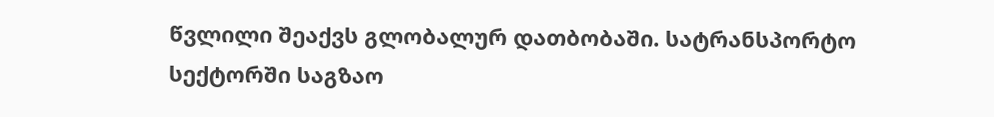წვლილი შეაქვს გლობალურ დათბობაში. სატრანსპორტო სექტორში საგზაო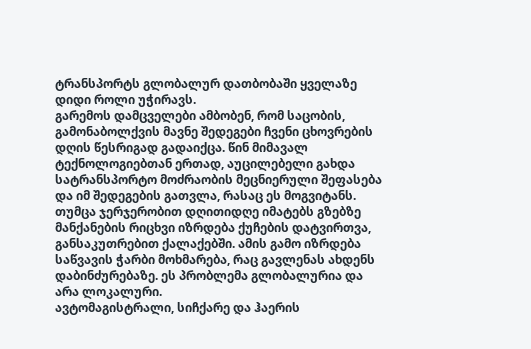ტრანსპორტს გლობალურ დათბობაში ყველაზე დიდი როლი უჭირავს.
გარემოს დამცველები ამბობენ, რომ საცობის, გამონაბოლქვის მავნე შედეგები ჩვენი ცხოვრების დღის წესრიგად გადაიქცა. წინ მიმავალ ტექნოლოგიებთან ერთად, აუცილებელი გახდა სატრანსპორტო მოძრაობის მეცნიერული შეფასება და იმ შედეგების გათვლა, რასაც ეს მოგვიტანს. თუმცა ჯერჯერობით დღითიდღე იმატებს გზებზე მანქანების რიცხვი იზრდება ქუჩების დატვირთვა, განსაკუთრებით ქალაქებში. ამის გამო იზრდება საწვავის ჭარბი მოხმარება, რაც გავლენას ახდენს დაბინძურებაზე. ეს პრობლემა გლობალურია და არა ლოკალური.
ავტომაგისტრალი, სიჩქარე და ჰაერის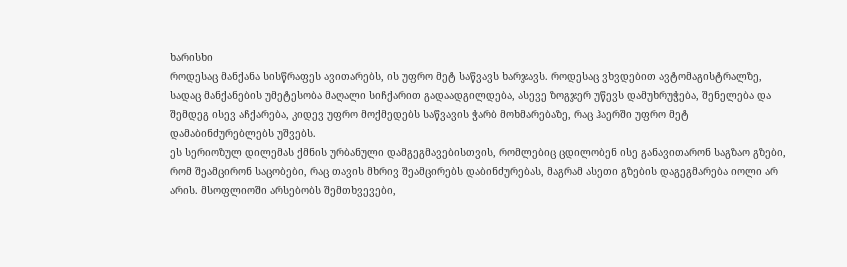ხარისხი
როდესაც მანქანა სისწრაფეს ავითარებს, ის უფრო მეტ საწვავს ხარჯავს. როდესაც ვხვდებით ავტომაგისტრალზე, სადაც მანქანების უმეტესობა მაღალი სიჩქარით გადაადგილდება, ასევე ზოგჯერ უწევს დამუხრუჭება, შენელება და შემდეგ ისევ აჩქარება, კიდევ უფრო მოქმედებს საწვავის ჭარბ მოხმარებაზე, რაც ჰაერში უფრო მეტ დამაბინძურებლებს უშვებს.
ეს სერიოზულ დილემას ქმნის ურბანული დამგეგმავებისთვის, რომლებიც ცდილობენ ისე განავითარონ საგზაო გზები, რომ შეამცირონ საცობები, რაც თავის მხრივ შეამცირებს დაბინძურებას, მაგრამ ასეთი გზების დაგეგმარება იოლი არ არის. მსოფლიოში არსებობს შემთხვევები,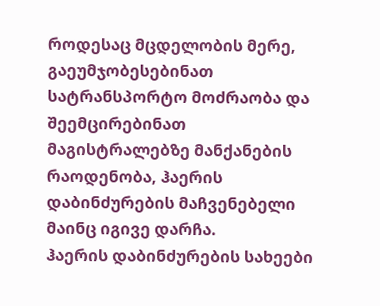როდესაც მცდელობის მერე, გაეუმჯობესებინათ სატრანსპორტო მოძრაობა და შეემცირებინათ მაგისტრალებზე მანქანების რაოდენობა, ჰაერის დაბინძურების მაჩვენებელი მაინც იგივე დარჩა.
ჰაერის დაბინძურების სახეები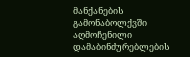მანქანების გამონაბოლქვში აღმოჩენილი დამაბინძურებლების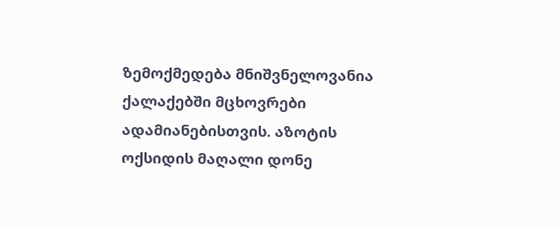ზემოქმედება მნიშვნელოვანია ქალაქებში მცხოვრები ადამიანებისთვის. აზოტის ოქსიდის მაღალი დონე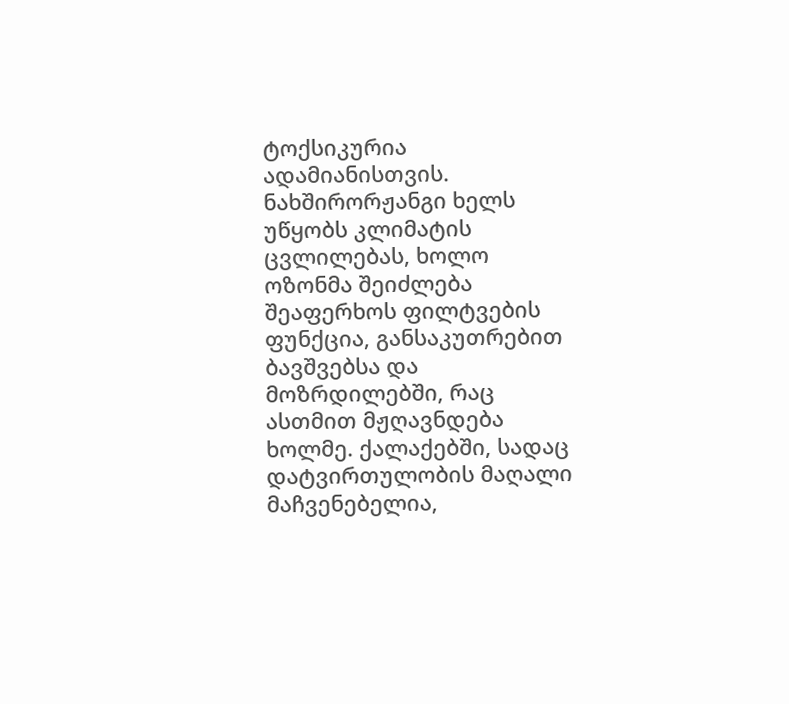ტოქსიკურია ადამიანისთვის. ნახშირორჟანგი ხელს უწყობს კლიმატის ცვლილებას, ხოლო ოზონმა შეიძლება შეაფერხოს ფილტვების ფუნქცია, განსაკუთრებით ბავშვებსა და მოზრდილებში, რაც ასთმით მჟღავნდება ხოლმე. ქალაქებში, სადაც დატვირთულობის მაღალი მაჩვენებელია,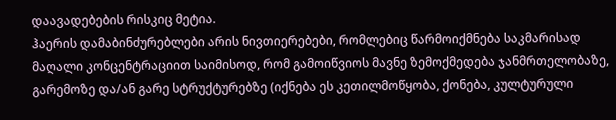დაავადებების რისკიც მეტია.
ჰაერის დამაბინძურებლები არის ნივთიერებები, რომლებიც წარმოიქმნება საკმარისად მაღალი კონცენტრაციით საიმისოდ, რომ გამოიწვიოს მავნე ზემოქმედება ჯანმრთელობაზე, გარემოზე და/ან გარე სტრუქტურებზე (იქნება ეს კეთილმოწყობა, ქონება, კულტურული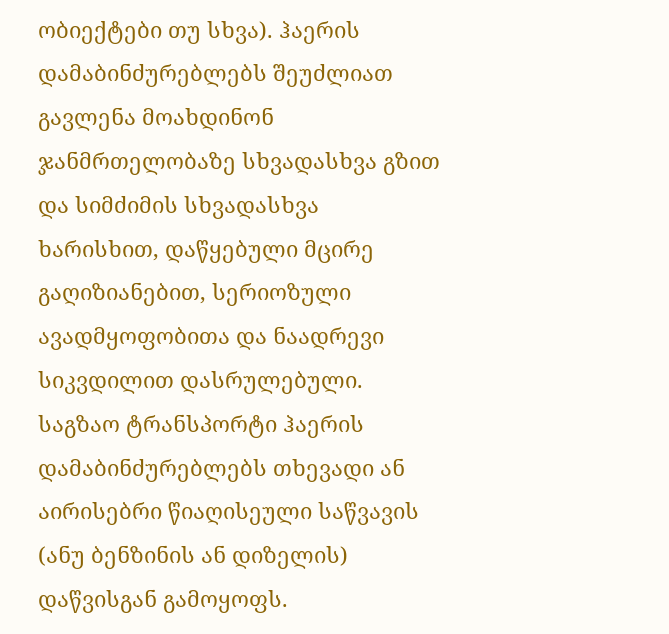ობიექტები თუ სხვა). ჰაერის დამაბინძურებლებს შეუძლიათ გავლენა მოახდინონ ჯანმრთელობაზე სხვადასხვა გზით და სიმძიმის სხვადასხვა ხარისხით, დაწყებული მცირე გაღიზიანებით, სერიოზული ავადმყოფობითა და ნაადრევი სიკვდილით დასრულებული. საგზაო ტრანსპორტი ჰაერის დამაბინძურებლებს თხევადი ან აირისებრი წიაღისეული საწვავის (ანუ ბენზინის ან დიზელის) დაწვისგან გამოყოფს.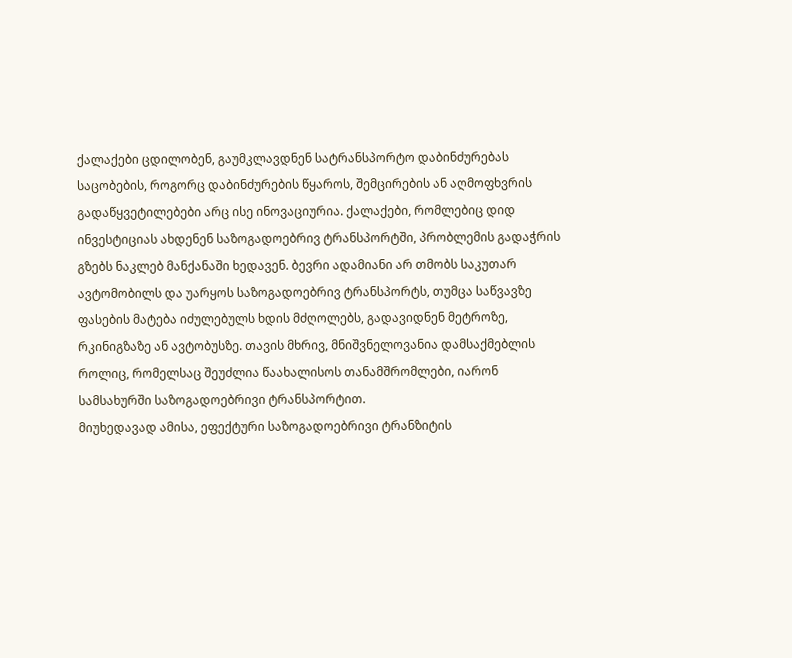ქალაქები ცდილობენ, გაუმკლავდნენ სატრანსპორტო დაბინძურებას
საცობების, როგორც დაბინძურების წყაროს, შემცირების ან აღმოფხვრის გადაწყვეტილებები არც ისე ინოვაციურია. ქალაქები, რომლებიც დიდ ინვესტიციას ახდენენ საზოგადოებრივ ტრანსპორტში, პრობლემის გადაჭრის გზებს ნაკლებ მანქანაში ხედავენ. ბევრი ადამიანი არ თმობს საკუთარ ავტომობილს და უარყოს საზოგადოებრივ ტრანსპორტს, თუმცა საწვავზე ფასების მატება იძულებულს ხდის მძღოლებს, გადავიდნენ მეტროზე, რკინიგზაზე ან ავტობუსზე. თავის მხრივ, მნიშვნელოვანია დამსაქმებლის როლიც, რომელსაც შეუძლია წაახალისოს თანამშრომლები, იარონ სამსახურში საზოგადოებრივი ტრანსპორტით.
მიუხედავად ამისა, ეფექტური საზოგადოებრივი ტრანზიტის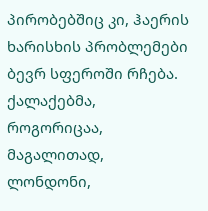პირობებშიც კი, ჰაერის ხარისხის პრობლემები ბევრ სფეროში რჩება. ქალაქებმა, როგორიცაა, მაგალითად, ლონდონი,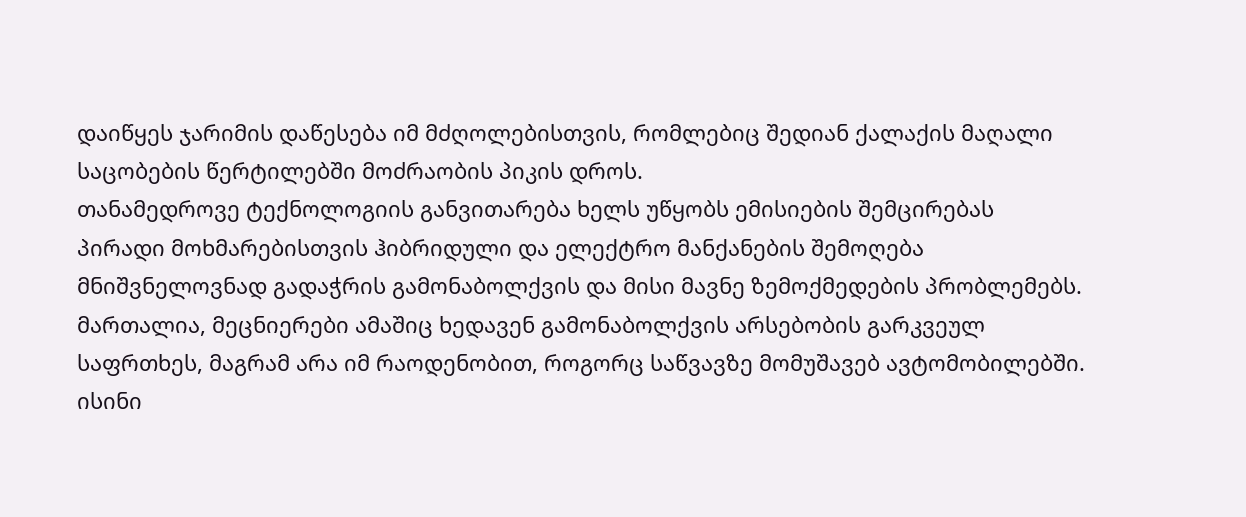დაიწყეს ჯარიმის დაწესება იმ მძღოლებისთვის, რომლებიც შედიან ქალაქის მაღალი საცობების წერტილებში მოძრაობის პიკის დროს.
თანამედროვე ტექნოლოგიის განვითარება ხელს უწყობს ემისიების შემცირებას
პირადი მოხმარებისთვის ჰიბრიდული და ელექტრო მანქანების შემოღება მნიშვნელოვნად გადაჭრის გამონაბოლქვის და მისი მავნე ზემოქმედების პრობლემებს. მართალია, მეცნიერები ამაშიც ხედავენ გამონაბოლქვის არსებობის გარკვეულ საფრთხეს, მაგრამ არა იმ რაოდენობით, როგორც საწვავზე მომუშავებ ავტომობილებში. ისინი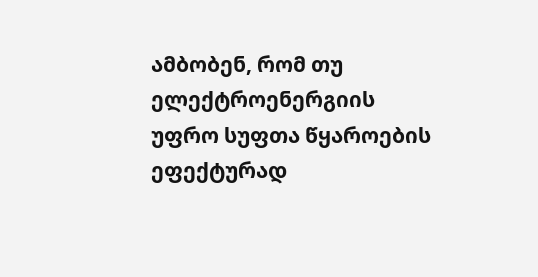ამბობენ, რომ თუ ელექტროენერგიის უფრო სუფთა წყაროების ეფექტურად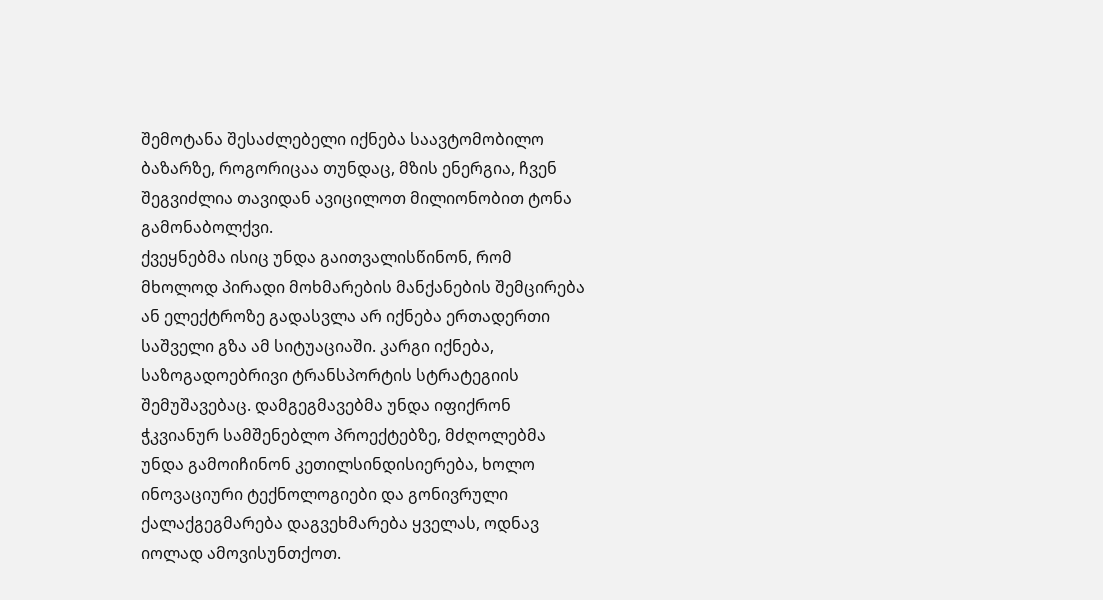შემოტანა შესაძლებელი იქნება საავტომობილო ბაზარზე, როგორიცაა თუნდაც, მზის ენერგია, ჩვენ შეგვიძლია თავიდან ავიცილოთ მილიონობით ტონა გამონაბოლქვი.
ქვეყნებმა ისიც უნდა გაითვალისწინონ, რომ მხოლოდ პირადი მოხმარების მანქანების შემცირება ან ელექტროზე გადასვლა არ იქნება ერთადერთი საშველი გზა ამ სიტუაციაში. კარგი იქნება, საზოგადოებრივი ტრანსპორტის სტრატეგიის შემუშავებაც. დამგეგმავებმა უნდა იფიქრონ ჭკვიანურ სამშენებლო პროექტებზე, მძღოლებმა უნდა გამოიჩინონ კეთილსინდისიერება, ხოლო ინოვაციური ტექნოლოგიები და გონივრული ქალაქგეგმარება დაგვეხმარება ყველას, ოდნავ იოლად ამოვისუნთქოთ.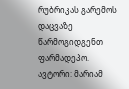რუბრიკას გარემოს დაცვაზე წარმოგიდგენთ ფარმადეპო.
ავტორი: მარიამ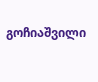გოჩიაშვილი